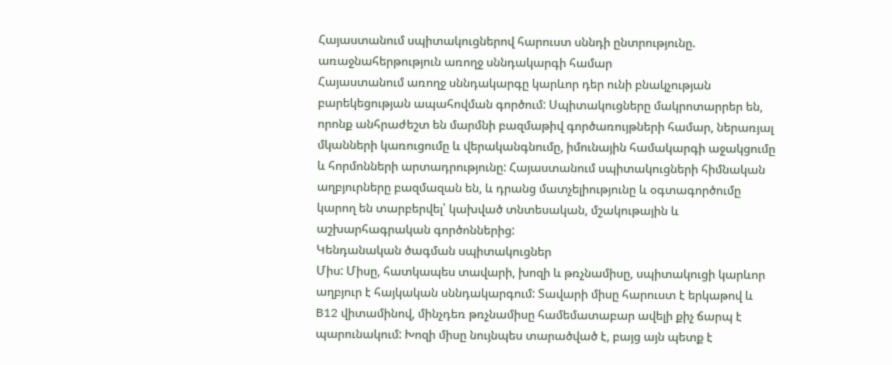Հայաստանում սպիտակուցներով հարուստ սննդի ընտրությունը. առաջնահերթություն առողջ սննդակարգի համար
Հայաստանում առողջ սննդակարգը կարևոր դեր ունի բնակչության բարեկեցության ապահովման գործում: Սպիտակուցները մակրոտարրեր են, որոնք անհրաժեշտ են մարմնի բազմաթիվ գործառույթների համար, ներառյալ մկանների կառուցումը և վերականգնումը, իմունային համակարգի աջակցումը և հորմոնների արտադրությունը: Հայաստանում սպիտակուցների հիմնական աղբյուրները բազմազան են, և դրանց մատչելիությունը և օգտագործումը կարող են տարբերվել՝ կախված տնտեսական, մշակութային և աշխարհագրական գործոններից:
Կենդանական ծագման սպիտակուցներ
Միս: Միսը, հատկապես տավարի, խոզի և թռչնամիսը, սպիտակուցի կարևոր աղբյուր է հայկական սննդակարգում: Տավարի միսը հարուստ է երկաթով և B12 վիտամինով, մինչդեռ թռչնամիսը համեմատաբար ավելի քիչ ճարպ է պարունակում: Խոզի միսը նույնպես տարածված է, բայց այն պետք է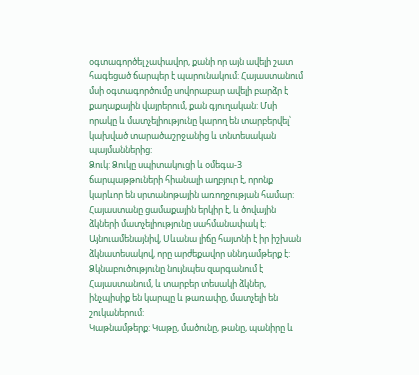օգտագործել չափավոր, քանի որ այն ավելի շատ հագեցած ճարպեր է պարունակում: Հայաստանում մսի օգտագործումը սովորաբար ավելի բարձր է քաղաքային վայրերում, քան գյուղական: Մսի որակը և մատչելիությունը կարող են տարբերվել՝ կախված տարածաշրջանից և տնտեսական պայմաններից:
Ձուկ: Ձուկը սպիտակուցի և օմեգա-3 ճարպաթթուների հիանալի աղբյուր է, որոնք կարևոր են սրտանոթային առողջության համար: Հայաստանը ցամաքային երկիր է, և ծովային ձկների մատչելիությունը սահմանափակ է: Այնուամենայնիվ, Սևանա լիճը հայտնի է իր իշխան ձկնատեսակով, որը արժեքավոր սննդամթերք է: Ձկնաբուծությունը նույնպես զարգանում է Հայաստանում, և տարբեր տեսակի ձկներ, ինչպիսիք են կարպը և թառափը, մատչելի են շուկաներում:
Կաթնամթերք: Կաթը, մածունը, թանը, պանիրը և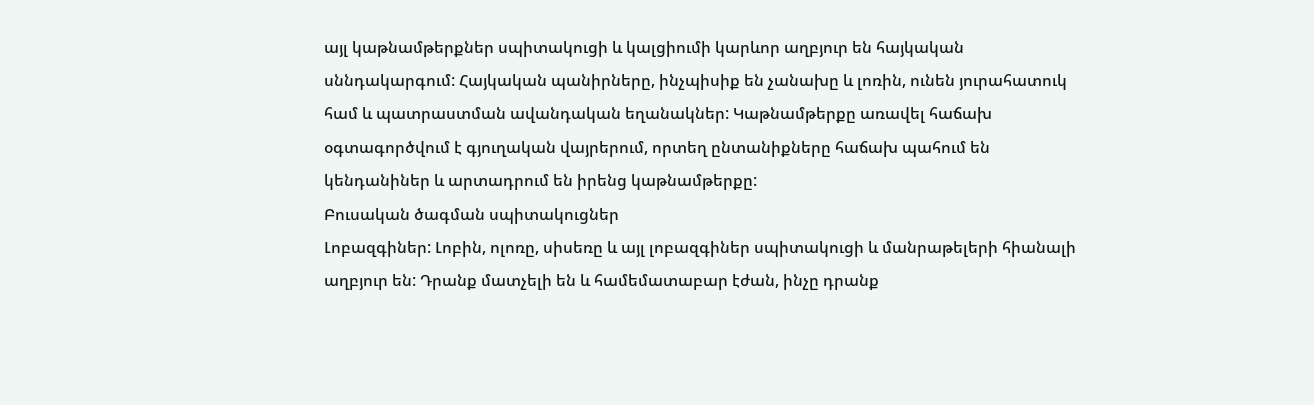այլ կաթնամթերքներ սպիտակուցի և կալցիումի կարևոր աղբյուր են հայկական սննդակարգում: Հայկական պանիրները, ինչպիսիք են չանախը և լոռին, ունեն յուրահատուկ համ և պատրաստման ավանդական եղանակներ: Կաթնամթերքը առավել հաճախ օգտագործվում է գյուղական վայրերում, որտեղ ընտանիքները հաճախ պահում են կենդանիներ և արտադրում են իրենց կաթնամթերքը:
Բուսական ծագման սպիտակուցներ
Լոբազգիներ: Լոբին, ոլոռը, սիսեռը և այլ լոբազգիներ սպիտակուցի և մանրաթելերի հիանալի աղբյուր են: Դրանք մատչելի են և համեմատաբար էժան, ինչը դրանք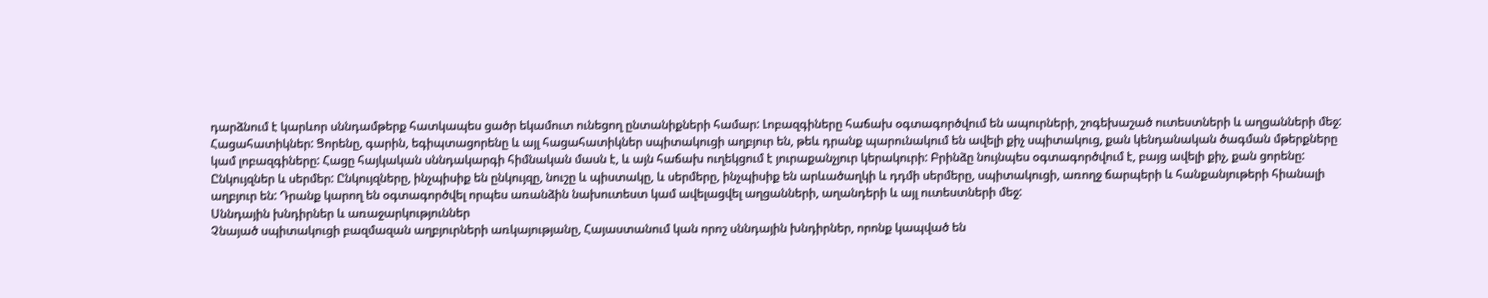դարձնում է կարևոր սննդամթերք հատկապես ցածր եկամուտ ունեցող ընտանիքների համար: Լոբազգիները հաճախ օգտագործվում են ապուրների, շոգեխաշած ուտեստների և աղցանների մեջ:
Հացահատիկներ: Ցորենը, գարին, եգիպտացորենը և այլ հացահատիկներ սպիտակուցի աղբյուր են, թեև դրանք պարունակում են ավելի քիչ սպիտակուց, քան կենդանական ծագման մթերքները կամ լոբազգիները: Հացը հայկական սննդակարգի հիմնական մասն է, և այն հաճախ ուղեկցում է յուրաքանչյուր կերակուրի: Բրինձը նույնպես օգտագործվում է, բայց ավելի քիչ, քան ցորենը:
Ընկույզներ և սերմեր: Ընկույզները, ինչպիսիք են ընկույզը, նուշը և պիստակը, և սերմերը, ինչպիսիք են արևածաղկի և դդմի սերմերը, սպիտակուցի, առողջ ճարպերի և հանքանյութերի հիանալի աղբյուր են: Դրանք կարող են օգտագործվել որպես առանձին նախուտեստ կամ ավելացվել աղցանների, աղանդերի և այլ ուտեստների մեջ:
Սննդային խնդիրներ և առաջարկություններ
Չնայած սպիտակուցի բազմազան աղբյուրների առկայությանը, Հայաստանում կան որոշ սննդային խնդիրներ, որոնք կապված են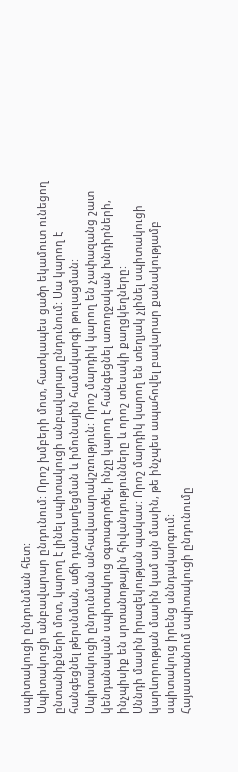սպիտակուցի ընդունման հետ:
Սպիտակուցի անբավարար ընդունում: Որոշ խմբերի մոտ, հատկապես ցածր եկամուտ ունեցող ընտանիքների մոտ, կարող է լինել սպիտակուցի անբավարար ընդունում: Սա կարող է հանգեցնել թերսնման, աճի դանդաղեցման և իմունային համակարգի թուլացման:
Սպիտակուցի ընդունման անհավասարակշռություն: Որոշ մարդիկ կարող են չափազանց շատ կենդանական սպիտակուց օգտագործել, ինչը կարող է հանգեցնել առողջական խնդիրների, ինչպիսիք են սրտանոթային հիվանդությունները և որոշ տեսակի քաղցկեղները:
Սննդի մասին իրազեկության պակաս: Որոշ մարդիկ կարող են տեղյակ չլինել սպիտակուցի կարևորության մասին կամ այն մասին, թե ինչպես ապահովել բավարար քանակությամբ սպիտակուց իրենց սննդակարգում:
Հայաստանում սպիտակուցի ընդունումը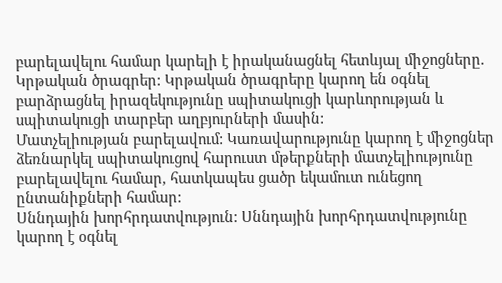բարելավելու համար կարելի է իրականացնել հետևյալ միջոցները.
Կրթական ծրագրեր: Կրթական ծրագրերը կարող են օգնել բարձրացնել իրազեկությունը սպիտակուցի կարևորության և սպիտակուցի տարբեր աղբյուրների մասին:
Մատչելիության բարելավում: Կառավարությունը կարող է միջոցներ ձեռնարկել սպիտակուցով հարուստ մթերքների մատչելիությունը բարելավելու համար, հատկապես ցածր եկամուտ ունեցող ընտանիքների համար:
Սննդային խորհրդատվություն: Սննդային խորհրդատվությունը կարող է օգնել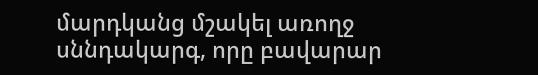մարդկանց մշակել առողջ սննդակարգ, որը բավարար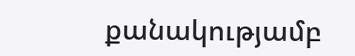քանակությամբ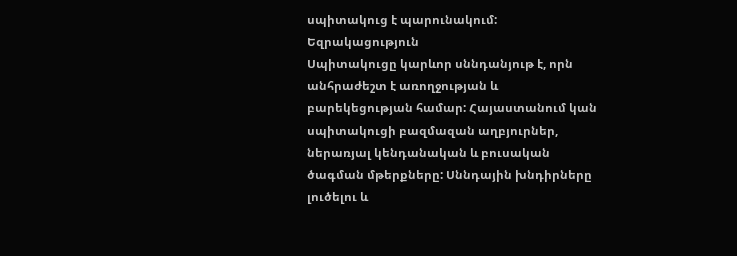սպիտակուց է պարունակում:
Եզրակացություն
Սպիտակուցը կարևոր սննդանյութ է, որն անհրաժեշտ է առողջության և բարեկեցության համար: Հայաստանում կան սպիտակուցի բազմազան աղբյուրներ, ներառյալ կենդանական և բուսական ծագման մթերքները: Սննդային խնդիրները լուծելու և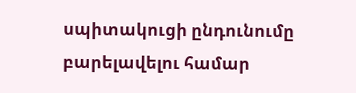սպիտակուցի ընդունումը բարելավելու համար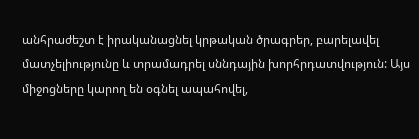անհրաժեշտ է իրականացնել կրթական ծրագրեր, բարելավել մատչելիությունը և տրամադրել սննդային խորհրդատվություն: Այս միջոցները կարող են օգնել ապահովել,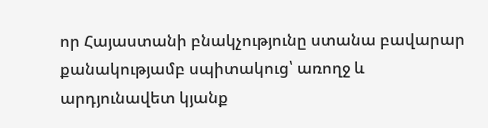որ Հայաստանի բնակչությունը ստանա բավարար քանակությամբ սպիտակուց՝ առողջ և արդյունավետ կյանք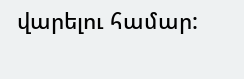վարելու համար: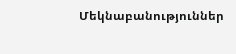Մեկնաբանություններ